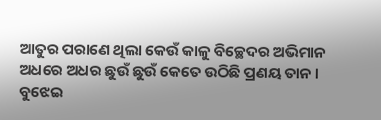ଆତୁର ପରାଣେ ଥିଲା କେଉଁ କାଳୁ ବିଚ୍ଛେଦର ଅଭିମାନ ଅଧରେ ଅଧର ଛୁଉଁ ଛୁଉଁ କେତେ ଉଠିଛି ପ୍ରଣୟ ତାନ ।
ବୁଝେଇ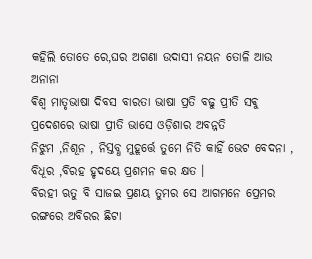କହିଲି ତୋତେ ରେ,ଘର ଅଗଣା ଉଦାସୀ ନୟନ ତୋଳି ଆଉ ଅନାନା
ଵିଶ୍ଵ ମାତୃଭାଷା ଦିବସ ବାରତା ଭାଷା ପ୍ରତି ବଢୁ ପ୍ରୀତି ସଵୁ ପ୍ରଦେଶରେ ଭାଷା ପ୍ରୀତି ଭାସେ ଓଡ଼ିଶାର ଅବନ୍ନତି
ନିଝୁମ ,ନିଶୂନ , ନିସ୍ତବ୍ଧ ମୁହୂର୍ତ୍ତେ ତୁମେ ନିତି କାହିଁ ଭେଟ ବେଦନା , ବିଧୂର ,ବିରହ ହୃଦୟେ ପ୍ରଶମନ କର କ୍ଷତ ।
ବିରହୀ ଋତୁ ବି ସାଜଇ ପ୍ରଣୟ ତୁମର ସେ ଆଗମନେ ପ୍ରେମର ରଙ୍ଗରେ ଅବିରର ଛିଟା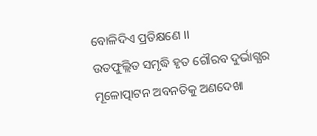ବୋଳିଦିଏ ପ୍ରତିକ୍ଷଣେ ।।
ଉତଫୁଲ୍ଲିତ ସମୃଦ୍ଧି ହୃତ ଗୌରବ ଦୁର୍ଭାଗ୍ଯର ମୂଳୋତ୍ପାଟନ ଅବନତିକୁ ଅଣଦେଖା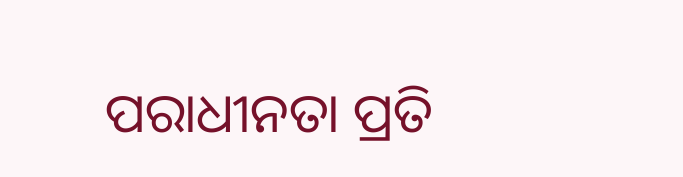ପରାଧୀନତା ପ୍ରତି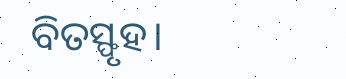ବିତସ୍ଫୃହ।